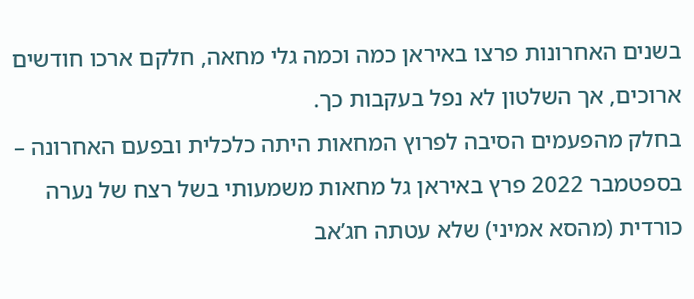בשנים האחרונות פרצו באיראן כמה וכמה גלי מחאה, חלקם ארכו חודשים ארוכים, אך השלטון לא נפל בעקבות כך.
בחלק מהפעמים הסיבה לפרוץ המחאות היתה כלכלית ובפעם האחרונה – בספטמבר 2022 פרץ באיראן גל מחאות משמעותי בשל רצח של נערה כורדית (מהסא אמיני) שלא עטתה חג’אב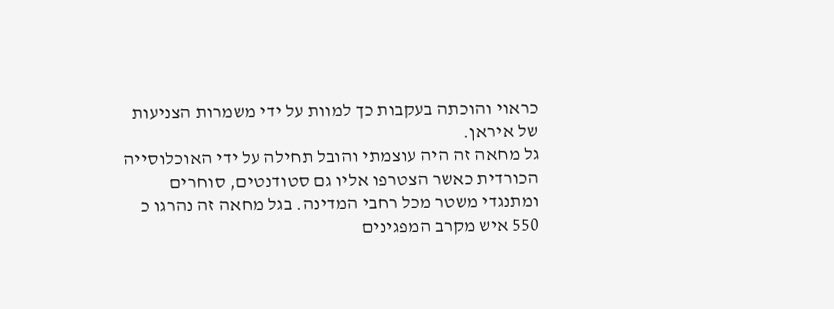כראוי והוכתה בעקבות כך למוות על ידי משמרות הצניעות של איראן.
גל מחאה זה היה עוצמתי והובל תחילה על ידי האוכלוסייה הכורדית כאשר הצטרפו אליו גם סטודנטים, סוחרים ומתנגדי משטר מכל רחבי המדינה. בגל מחאה זה נהרגו כ 550 איש מקרב המפגינים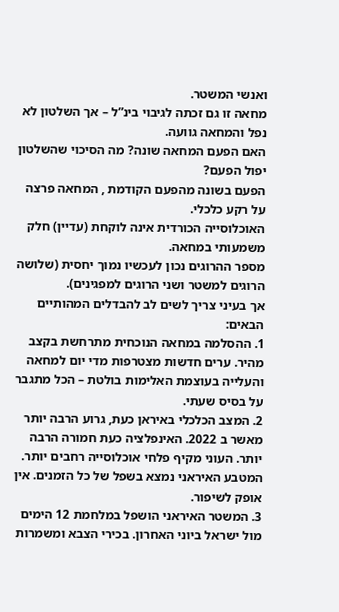ואנשי המשטר.
מחאה זו גם זכתה לגיבוי בינ”ל – אך השלטון לא נפל והמחאה גוועה.
האם הפעם המחאה שונה? מה הסיכוי שהשלטון יפול הפעם?
הפעם בשונה מהפעם הקודמת , המחאה פרצה על רקע כלכלי.
האוכלוסייה הכורדית אינה לוקחת (עדיין) חלק משמעותי במחאה.
מספר ההרוגים נכון לעכשיו נמוך יחסית (שלושה הרוגים למשטר ושני הרוגים למפגינים).
אך בעיני צריך לשים לב להבדלים המהותיים הבאים:
1. ההסלמה במחאה הנוכחית מתרחשת בקצב מהיר. ערים חדשות מצטרפות מדי יום למחאה והעלייה בעוצמת האלימות בולטת – הכל מתגבר על בסיס שעתי.
2. המצב הכלכלי באיראן כעת, גרוע הרבה יותר מאשר ב 2022. האינפלציה כעת חמורה הרבה יותר. העוני מקיף פלחי אוכלוסייה רחבים יותר. המטבע האיראני נמצא בשפל של כל הזמנים. אין אופק לשיפור.
3. המשטר האיראני הושפל במלחמת 12 הימים מול ישראל ביוני האחרון. בכירי הצבא ומשמרות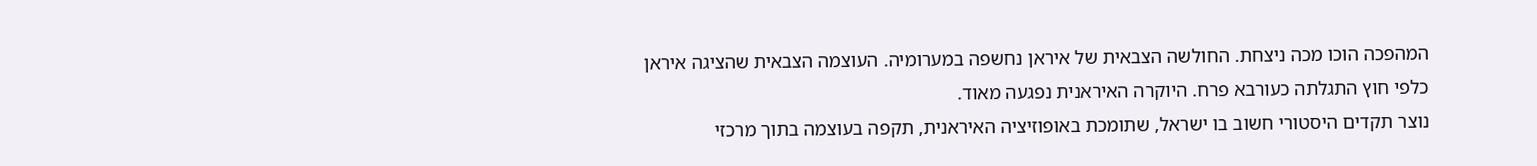המהפכה הוכו מכה ניצחת. החולשה הצבאית של איראן נחשפה במערומיה. העוצמה הצבאית שהציגה איראן כלפי חוץ התגלתה כעורבא פרח. היוקרה האיראנית נפגעה מאוד.
נוצר תקדים היסטורי חשוב בו ישראל, שתומכת באופוזיציה האיראנית, תקפה בעוצמה בתוך מרכזי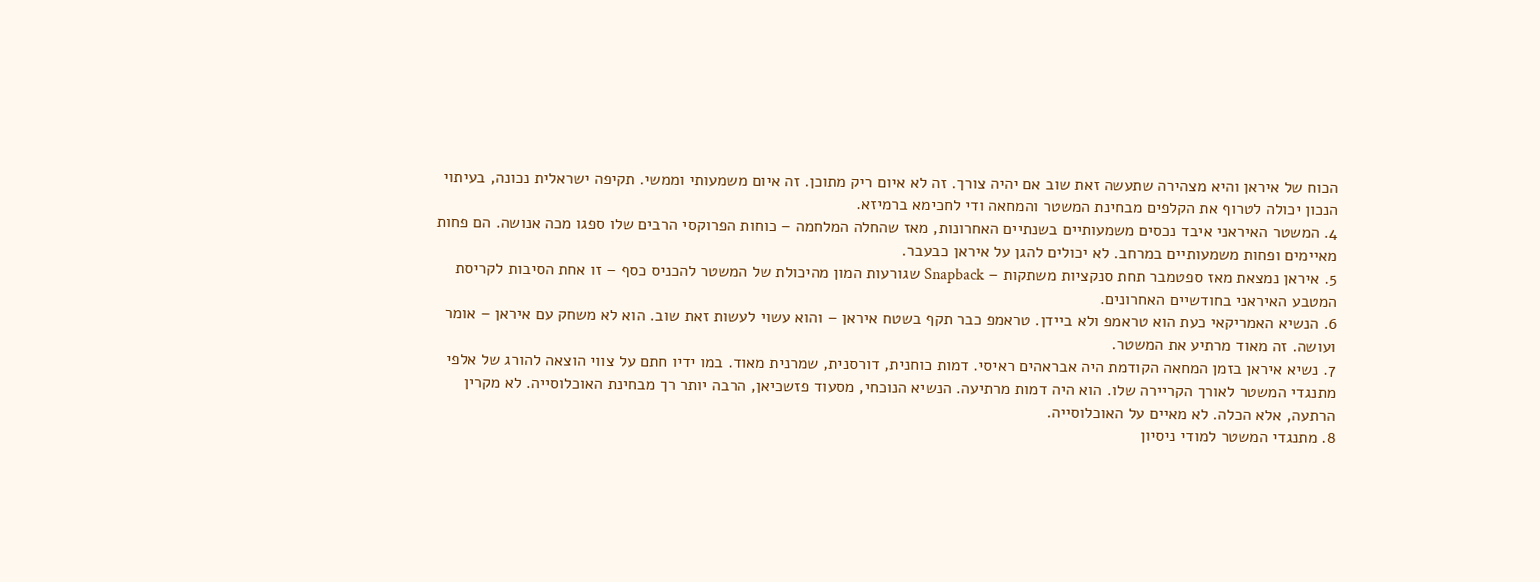הכוח של איראן והיא מצהירה שתעשה זאת שוב אם יהיה צורך. זה לא איום ריק מתוכן. זה איום משמעותי וממשי. תקיפה ישראלית נכונה, בעיתוי הנכון יכולה לטרוף את הקלפים מבחינת המשטר והמחאה ודי לחכימא ברמיזא.
4. המשטר האיראני איבד נכסים משמעותיים בשנתיים האחרונות, מאז שהחלה המלחמה – כוחות הפרוקסי הרבים שלו ספגו מכה אנושה. הם פחות מאיימים ופחות משמעותיים במרחב. לא יכולים להגן על איראן כבעבר.
5. איראן נמצאת מאז ספטמבר תחת סנקציות משתקות – Snapback שגורעות המון מהיכולת של המשטר להכניס כסף – זו אחת הסיבות לקריסת המטבע האיראני בחודשיים האחרונים.
6. הנשיא האמריקאי כעת הוא טראמפ ולא ביידן. טראמפ כבר תקף בשטח איראן – והוא עשוי לעשות זאת שוב. הוא לא משחק עם איראן – אומר ועושה. זה מאוד מרתיע את המשטר.
7. נשיא איראן בזמן המחאה הקודמת היה אבראהים ראיסי. דמות כוחנית, דורסנית, שמרנית מאוד. במו ידיו חתם על צווי הוצאה להורג של אלפי מתנגדי המשטר לאורך הקריירה שלו. הוא היה דמות מרתיעה. הנשיא הנוכחי, מסעוד פזשכיאן, הרבה יותר רך מבחינת האוכלוסייה. לא מקרין הרתעה, אלא הכלה. לא מאיים על האוכלוסייה.
8. מתנגדי המשטר למודי ניסיון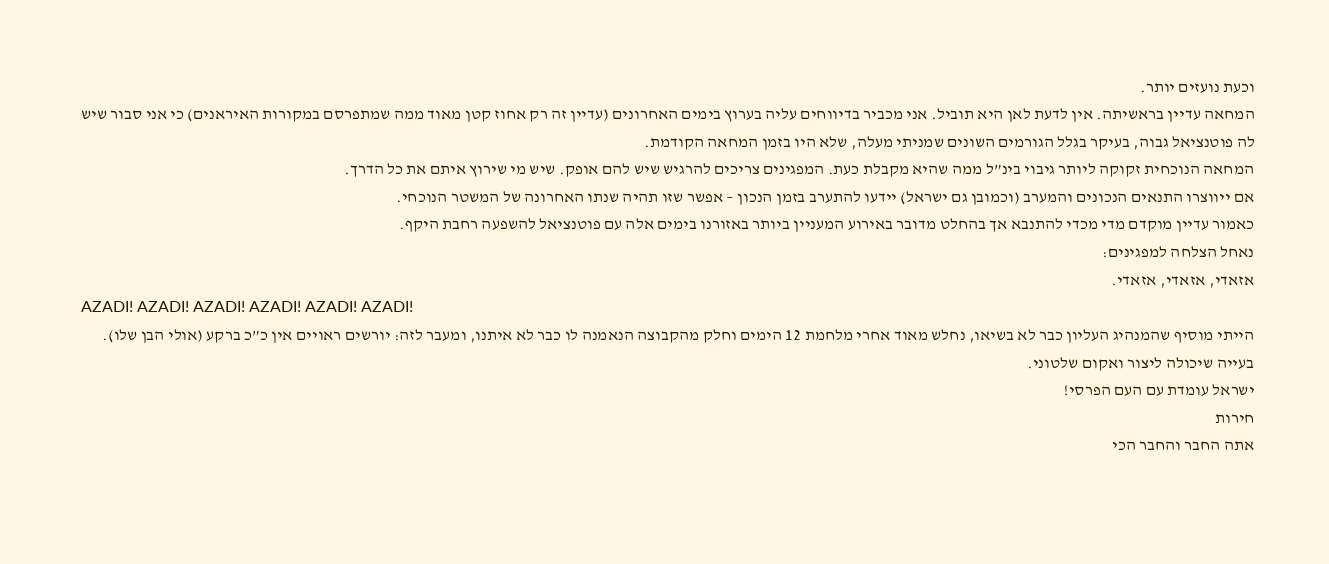וכעת נועזים יותר.
המחאה עדיין בראשיתה. אין לדעת לאן היא תוביל. אני מכביר בדיווחים עליה בערוץ בימים האחרונים (עדיין זה רק אחוז קטן מאוד ממה שמתפרסם במקורות האיראנים) כי אני סבור שיש לה פוטנציאל גבוה, בעיקר בגלל הגורמים השונים שמניתי מעלה, שלא היו בזמן המחאה הקודמת.
המחאה הנוכחית זקוקה ליותר גיבוי בינ”ל ממה שהיא מקבלת כעת. המפגינים צריכים להרגיש שיש להם אופק. שיש מי שירוץ איתם את כל הדרך.
אם ייווצרו התנאים הנכונים והמערב (וכמובן גם ישראל) יידעו להתערב בזמן הנכון – אפשר שזו תהיה שנתו האחרונה של המשטר הנוכחי.
כאמור עדיין מוקדם מדי מכדי להתנבא אך בהחלט מדובר באירוע המעניין ביותר באזורנו בימים אלה עם פוטנציאל להשפעה רחבת היקף.
נאחל הצלחה למפגינים:
אזאדי, אזאדי, אזאדי.
AZADI! AZADI! AZADI! AZADI! AZADI! AZADI!
הייתי מוסיף שהמנהיג העליון כבר לא בשיאו, נחלש מאוד אחרי מלחמת 12 הימים וחלק מהקבוצה הנאמנה לו כבר לא איתנו, ומעבר לזה: יורשים ראויים אין כ”כ ברקע (אולי הבן שלו). בעייה שיכולה ליצור ואקום שלטוני.
ישראל עומדת עם העם הפרסי!
חירות
אתה החבר והחבר הכי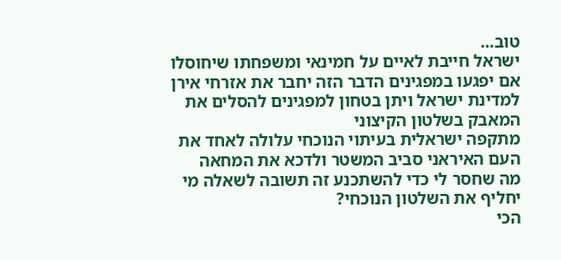טוב…
ישראל חייבת לאיים על חמינאי ומשפחתו שיחוסלו אם יפגעו במפגינים הדבר הזה יחבר את אזרחי אירן למדינת ישראל ויתן בטחון למפגינים להסלים את המאבק בשלטון הקיצוני
מתקפה ישראלית בעיתוי הנוכחי עלולה לאחד את העם האיראני סביב המשטר ולדכא את המחאה
מה שחסר לי כדי להשתכנע זה תשובה לשאלה מי יחליף את השלטון הנוכחי?
הכי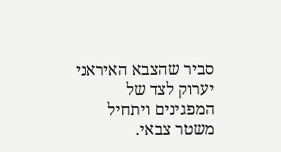סביר שהצבא האיראני יערוק לצד של המפגינים ויתחיל משטר צבאי.